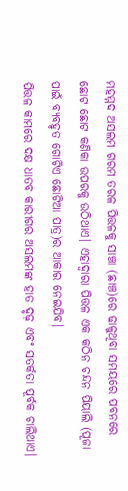ମହମ୍ମଦ ଅସଲମ ଗରମ ତରଳ ପିତ୍ତଳକୁ ସାଞ୍ଚା (ଛାଞ୍ଚ)ରେ ଢାଳୁଥିବା ସମୟରେ ପବନରେ ଛୋଟ ଛୋଟ କଣିକା ଉପରକୁ ଉଠିଥାଏ। ଏହାଦ୍ୱାରା ପିତ୍ତଳ ଏକ କଠିନ ଚନ୍ଦନ ପିୟାଲି (ପୂଜା ପାଇଁ ବ୍ୟବହୃତ ଗୋଟିଏ ଛୋଟିଆ ପାତ୍ର)ର ଆକାର ନେଇଯିବ।
ପିତ୍ତଳ କାମରେ ଦକ୍ଷ ଧାତବ କାରୀଗର ଅସଲମଙ୍କ ହାତ ଦୃଢ଼ ଏବଂ ସତର୍କତା ପୂର୍ବକ ଚାଲିଥାଏ।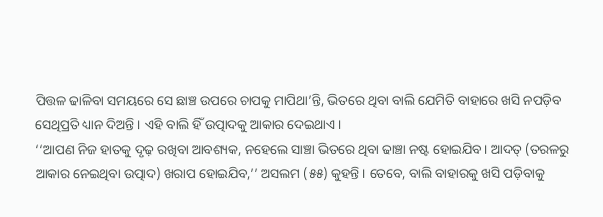ପିତ୍ତଳ ଢାଳିବା ସମୟରେ ସେ ଛାଞ୍ଚ ଉପରେ ଚାପକୁ ମାପିଥା’ନ୍ତି, ଭିତରେ ଥିବା ବାଲି ଯେମିତି ବାହାରେ ଖସି ନପଡ଼ିବ ସେଥିପ୍ରତି ଧ୍ୟାନ ଦିଅନ୍ତି । ଏହି ବାଲି ହିଁ ଉତ୍ପାଦକୁ ଆକାର ଦେଇଥାଏ।
‘‘ଆପଣ ନିଜ ହାତକୁ ଦୃଢ଼ ରଖିବା ଆବଶ୍ୟକ, ନହେଲେ ସାଞ୍ଚା ଭିତରେ ଥିବା ଢାଞ୍ଚା ନଷ୍ଟ ହୋଇଯିବ। ଆଦତ୍ (ତରଳରୁ ଆକାର ନେଇଥିବା ଉତ୍ପାଦ) ଖରାପ ହୋଇଯିବ,’’ ଅସଲମ (୫୫) କୁହନ୍ତି । ତେବେ, ବାଲି ବାହାରକୁ ଖସି ପଡ଼ିବାକୁ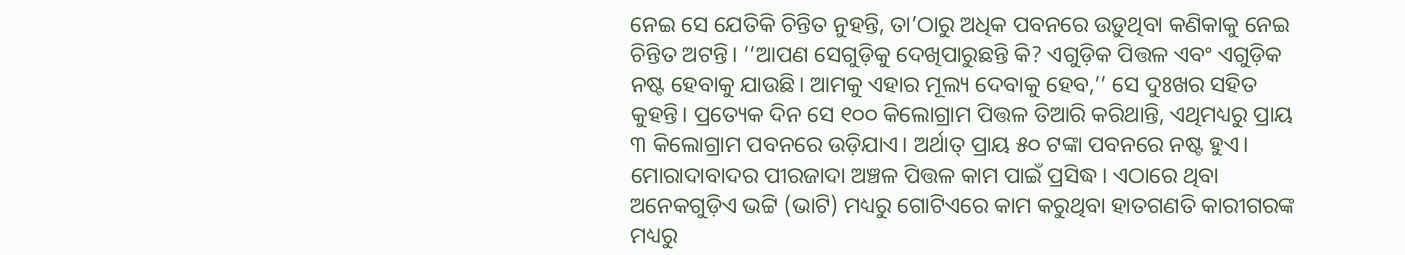ନେଇ ସେ ଯେତିକି ଚିନ୍ତିତ ନୁହନ୍ତି, ତା’ଠାରୁ ଅଧିକ ପବନରେ ଉଡ଼ୁଥିବା କଣିକାକୁ ନେଇ ଚିନ୍ତିତ ଅଟନ୍ତି। ‘‘ଆପଣ ସେଗୁଡ଼ିକୁ ଦେଖିପାରୁଛନ୍ତି କି? ଏଗୁଡ଼ିକ ପିତ୍ତଳ ଏବଂ ଏଗୁଡ଼ିକ ନଷ୍ଟ ହେବାକୁ ଯାଉଛି। ଆମକୁ ଏହାର ମୂଲ୍ୟ ଦେବାକୁ ହେବ,’’ ସେ ଦୁଃଖର ସହିତ କୁହନ୍ତି। ପ୍ରତ୍ୟେକ ଦିନ ସେ ୧୦୦ କିଲୋଗ୍ରାମ ପିତ୍ତଳ ତିଆରି କରିଥାନ୍ତି, ଏଥିମଧ୍ୟରୁ ପ୍ରାୟ ୩ କିଲୋଗ୍ରାମ ପବନରେ ଉଡ଼ିଯାଏ। ଅର୍ଥାତ୍ ପ୍ରାୟ ୫୦ ଟଙ୍କା ପବନରେ ନଷ୍ଟ ହୁଏ।
ମୋରାଦାବାଦର ପୀରଜାଦା ଅଞ୍ଚଳ ପିତ୍ତଳ କାମ ପାଇଁ ପ୍ରସିଦ୍ଧ। ଏଠାରେ ଥିବା ଅନେକଗୁଡ଼ିଏ ଭଟ୍ଟି (ଭାଟି) ମଧ୍ୟରୁ ଗୋଟିଏରେ କାମ କରୁଥିବା ହାତଗଣତି କାରୀଗରଙ୍କ ମଧ୍ୟରୁ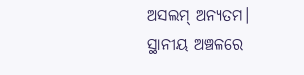ଅସଲମ୍ ଅନ୍ୟତମ। ସ୍ଥାନୀୟ ଅଞ୍ଚଳରେ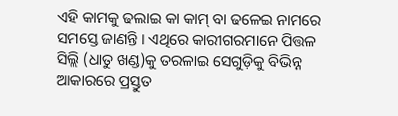ଏହି କାମକୁ ଢଲାଇ କା କାମ୍ ବା ଢଳେଇ ନାମରେ ସମସ୍ତେ ଜାଣନ୍ତି । ଏଥିରେ କାରୀଗରମାନେ ପିତ୍ତଳ ସିଲ୍ଲି (ଧାତୁ ଖଣ୍ଡ)କୁ ତରଳାଇ ସେଗୁଡ଼ିକୁ ବିଭିନ୍ନ ଆକାରରେ ପ୍ରସ୍ତୁତ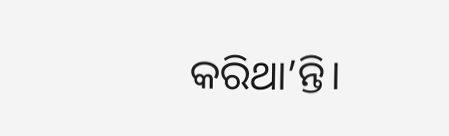କରିଥା’ନ୍ତି।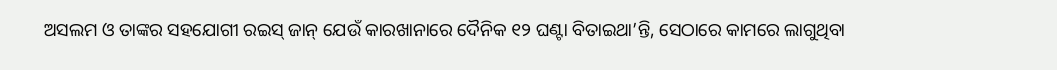ଅସଲମ ଓ ତାଙ୍କର ସହଯୋଗୀ ରଇସ୍ ଜାନ୍ ଯେଉଁ କାରଖାନାରେ ଦୈନିକ ୧୨ ଘଣ୍ଟା ବିତାଇଥା’ନ୍ତି, ସେଠାରେ କାମରେ ଲାଗୁଥିବା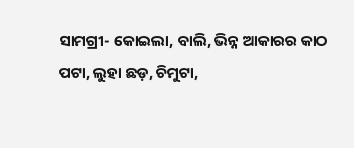ସାମଗ୍ରୀ- କୋଇଲା, ବାଲି, ଭିନ୍ନ ଆକାରର କାଠ ପଟା, ଲୁହା ଛଡ଼, ଚିମୁଟା,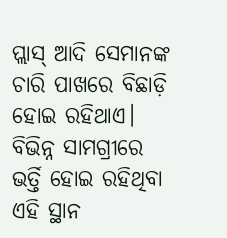ପ୍ଲାସ୍ ଆଦି ସେମାନଙ୍କ ଚାରି ପାଖରେ ବିଛାଡ଼ି ହୋଇ ରହିଥାଏ। ବିଭିନ୍ନ ସାମଗ୍ରୀରେ ଭର୍ତ୍ତି ହୋଇ ରହିଥିବା ଏହି ସ୍ଥାନ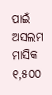ପାଇଁ ଅସଲମ ମାସିକ ୧,୫୦୦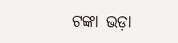ଟଙ୍କା ଭଡ଼ା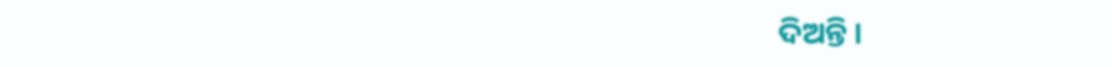ଦିଅନ୍ତି ।